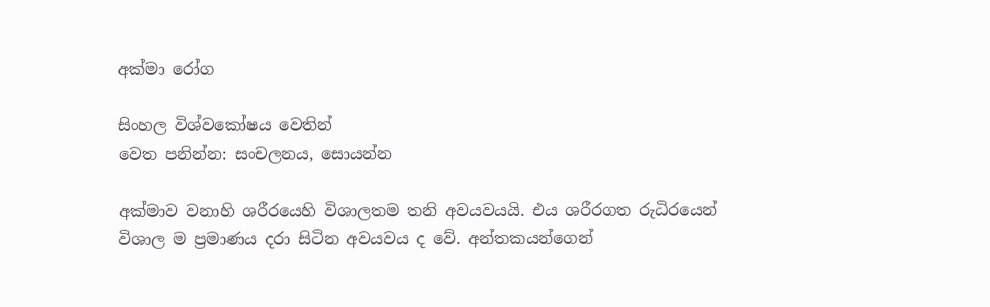අක්මා රෝග

සිංහල විශ්වකෝෂය වෙතින්
වෙත පනින්න: සංචලනය, සොයන්න

අක්මාව වනාහි ‍ශරීරයෙහි විශාලතම තනි අවයවයයි. එය ශරීරගත රුධිරයෙන් විශාල ම ප්‍රමාණය දරා සිටින අවයවය ද වේ. අන්තකයන්ගෙන්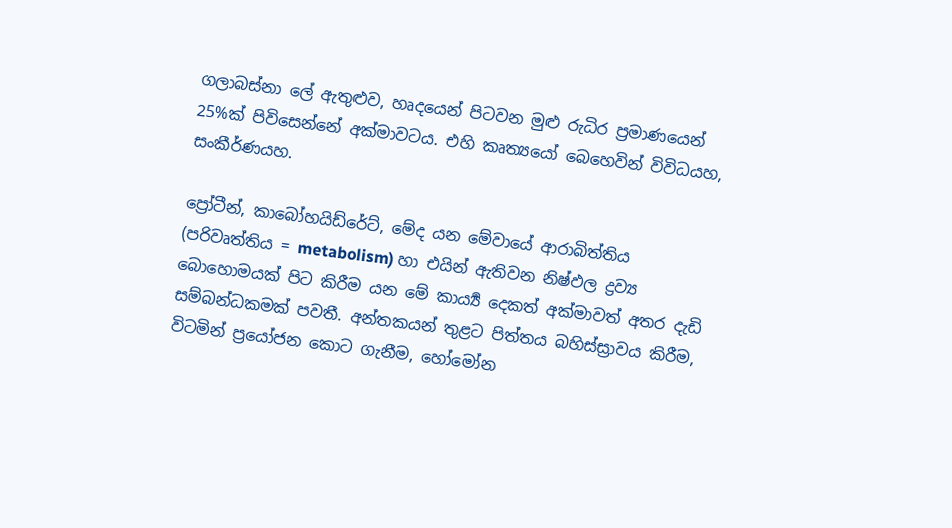ගලාබස්නා ලේ ඇතුළුව, හෘදයෙන් පිටවන මුළු රුධිර ප්‍රමාණයෙන් 25%ක් පිවිසෙන්නේ අක්මාවටය. එහි කෘත්‍යයෝ බෙහෙවින් විවිධයහ, සංකීර්ණයහ.

ප්‍රෝටීන්, කාබෝහයිඩ්රේට්, මේද යන මේවායේ ආරාබිත්තිය (පරිවෘත්තිය = metabolism) හා එයින් ඇතිවන නිෂ්ඵල ද්‍රව්‍ය බොහොමයක් පිට කිරීම යන මේ කාර්‍ය්‍ය දෙකත් අක්මාවත් අතර දැඩි සම්බන්ධකමක් පවතී. අන්තකයන් තුළට පිත්තය බහිස්ස්‍රාවය කිරීම, විටමින් ප්‍රයෝජන කොට ගැනීම, හෝමෝන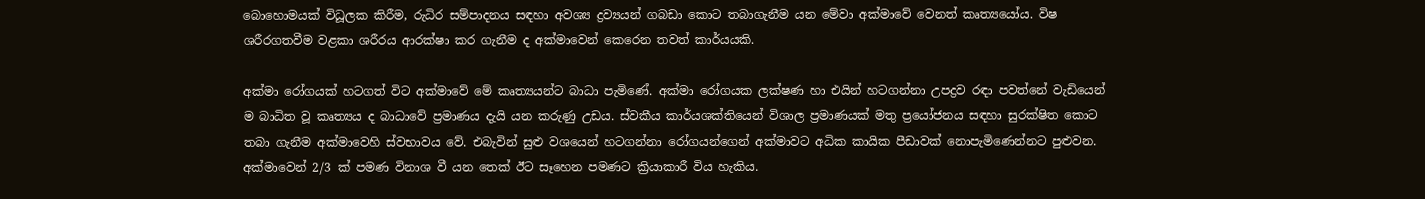බොහොමයක් විධූලක කිරීම, රුධිර සම්පාදනය සඳහා අවශ්‍ය ද්‍රව්‍යයන් ගබඩා කොට තබාගැනීම යන මේවා අක්මාවේ වෙනත් කෘත්‍යයෝය. විෂ ශරීරගතවීම වළකා ශරීරය ආරක්ෂා කර ගැනීම ද අක්මාවෙන් කෙරෙන තවත් කාර්යයකි.

අක්මා රෝගයක් හටගත් විට අක්මාවේ මේ කෘත්‍යයන්ට බාධා පැමිණේ. අක්මා රෝගයක ලක්ෂණ හා එයින් හටගන්නා උපද්‍රව රඳා පවත්නේ වැඩියෙන් ම බාධිත වූ කෘත්‍යය ද බාධාවේ ප්‍රමාණය දැයි යන කරුණු උඩය. ස්වකීය කාර්යශක්තියෙන් විශාල ප්‍රමාණයක් මතු ප්‍රයෝජනය සඳහා සුරක්ෂිත කොට තබා ගැනීම අක්මාවෙහි ස්වභාවය වේ. එබැවින් සුළු වශයෙන් හටගන්නා රෝගයන්ගෙන් අක්මාවට අධික කායික පීඩාවක් නොපැමිණෙන්නට පුළුවන. අක්මාවෙන් 2/3 ක් පමණ විනාශ වී යන තෙක් ඊට සෑහෙන පමණට ක්‍රියාකාරී විය හැකිය.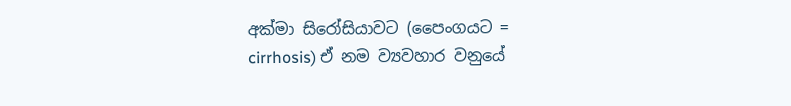අක්මා සිරෝසියාවට (පෛංගයට = cirrhosis) ඒ නම ව්‍යවහාර වනුයේ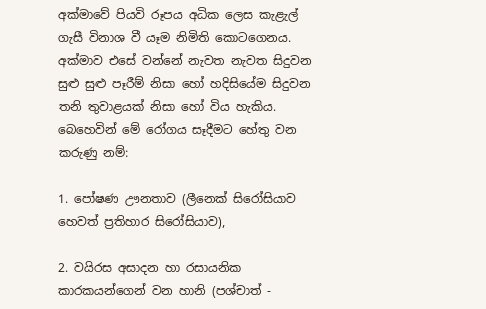අක්මාවේ පියවි රූපය අධික ලෙස කැළැල් ගැසී විනාශ වී යෑම නිමිති කොටගෙනය. අක්මාව එසේ වන්නේ නැවත නැවත සිදුවන සුළු සුළු පෑරීම් නිසා හෝ හදිසියේම සිදුවන තනි තුවාළයක් නිසා හෝ විය හැකිය. බෙහෙවින් මේ රෝගය සෑදීමට හේතු වන කරුණු නම්:

1. පෝෂණ ඌනතාව (ලීනෙක් සිරෝසියාව හෙවත් ප්‍රතිහාර සිරෝසියාව),

2. වයිරස අසාදන හා රසායනික කාරකයන්ගෙන් වන හානි (පශ්චාත් -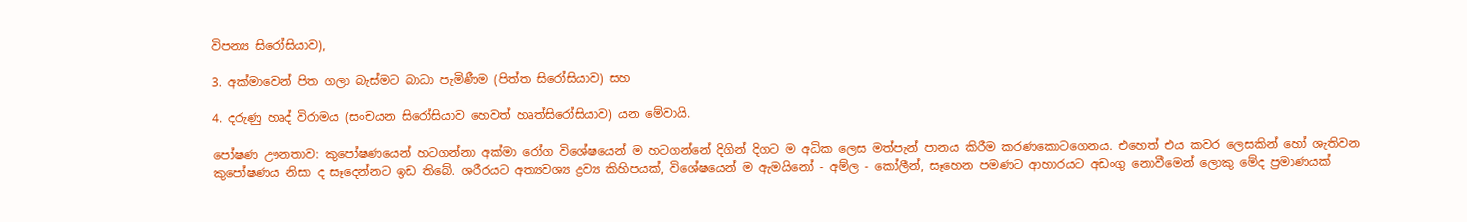විපන්‍ය සිරෝසියාව),

3. අක්මාවෙන් පිත ගලා බැස්මට බාධා පැමිණීම (පිත්ත සිරෝසියාව) සහ

4. දරුණු හෘද් විරාමය (සංචයන සිරෝසියාව හෙවත් හෘත්සිරෝසියාව) යන මේවායි.

පෝෂණ ඌනතාව: කුපෝෂ‍ණයෙන් හටගන්නා අක්මා රෝග විශේෂයෙන් ම හටගන්නේ දිගින් දිගට ම අධික ලෙස මත්පැන් පානය කිරීම කරණකොටගෙනය. එහෙත් එය කවර ලෙසකින් හෝ ශැතිවන කුපෝෂණය නිසා ද සෑදෙන්නට ඉඩ තිබේ. ශරීරයට අත්‍යවශ්‍ය ද්‍රව්‍ය කිහිපයක්, විශේෂයෙන් ම ඇමයිනෝ - අම්ල - කෝලීන්, සෑහෙන පමණට ආහාරයට අඩංගු නොවීමෙන් ලොකු මේද ප්‍රමාණයක්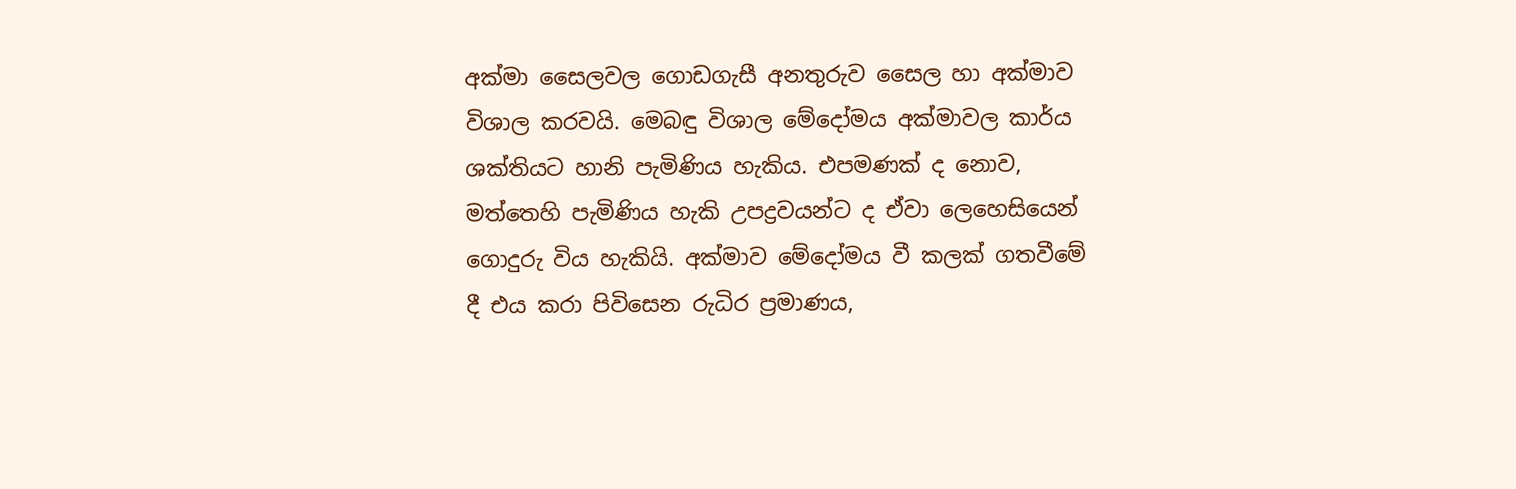අක්මා සෛලවල ගොඩගැසී අනතුරුව සෛල හා අක්මාව විශාල කරවයි. මෙබඳු විශාල මේදෝමය අක්මාවල කාර්ය ශක්තියට හානි පැමිණිය හැකිය. එපමණක් ද නොව, මත්තෙහි පැමිණිය හැකි උපද්‍රවයන්ට ද ඒවා ලෙහෙසියෙන් ගොදුරු විය හැකියි. අක්මාව මේදෝමය වී කලක් ගතවීමේ දී එය කරා පිවිසෙන රුධිර ප්‍රමාණය,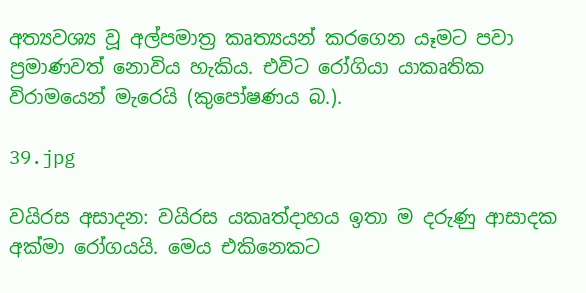අත්‍යවශ්‍ය වූ අල්පමාත්‍ර කෘත්‍යයන් කරගෙන යෑමට පවා ප්‍රමාණවත් නොවිය හැකිය. එවිට රෝගියා යාකෘතික විරාමයෙන් මැරෙයි (කුපෝෂණය බ.).

39.jpg

වයිරස අසාදන: වයිරස යකෘත්දාහය ඉතා ම දරුණු ආසාදක අක්මා රෝගයයි. මෙය එකිනෙකට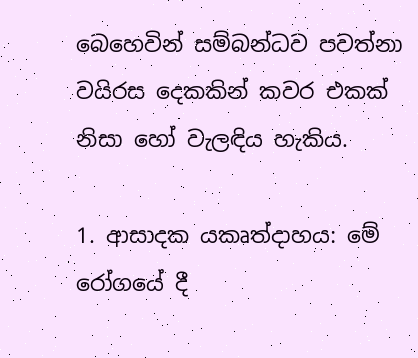බෙහෙවින් සම්බන්ධව පවත්නා වයිරස දෙකකින් කවර එකක් නිසා හෝ වැලඳිය හැකිය.

1. ආසාදක යකෘත්දාහය: මේ රෝගයේ දී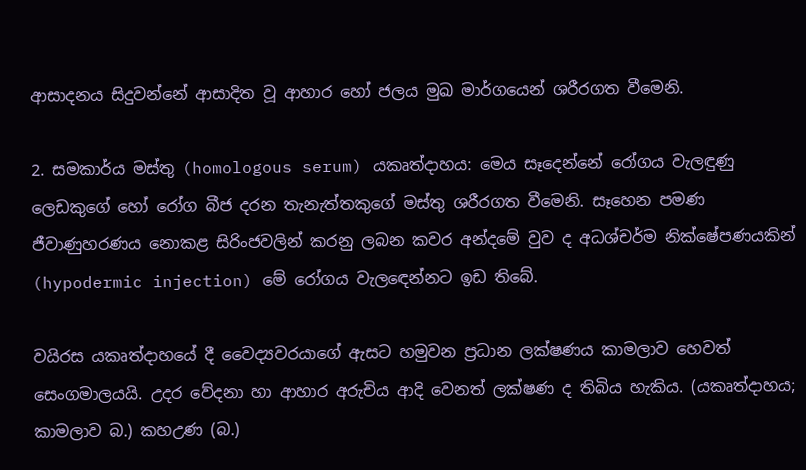ආසාදනය සිදුවන්නේ ආසාදිත වූ ආහාර හෝ ජලය මුඛ මාර්ගයෙන් ශරීරගත වීමෙනි.

2. සමකාර්ය මස්තු (homologous serum) යකෘත්දාහය: මෙය සෑදෙන්නේ රෝගය වැලඳුණු ලෙඩකුගේ හෝ රෝග බීජ දරන තැනැත්තකුගේ මස්තු ශරීරගත වීමෙනි. සෑහෙන පමණ ජීවාණුහරණය නොකළ සිරිංජවලින් කරනු ලබන කවර අන්දමේ වුව ද අධශ්චර්ම නික්ෂේපණයකින් (hypodermic injection) මේ රෝගය වැල‍‍ඳෙන්නට ඉඩ තිබේ.

වයිරස යකෘත්දාහයේ දී වෛද්‍යවරයාගේ ඇසට හමුවන ප්‍රධාන ලක්ෂණය කාමලාව හෙවත් සෙංගමාලයයි. උදර වේදනා හා ආහාර අරුචිය ආදි වෙනත් ලක්ෂණ ද තිබිය හැකිය. (යකෘත්දාහය; කාමලාව බ.) කහඋණ (බ.)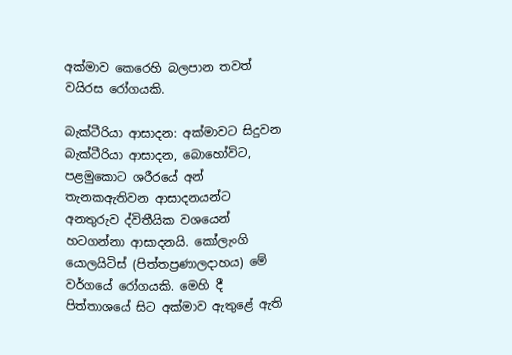අක්මාව කෙරෙහි බලපාන තවත් වයිරස රෝගයකි.

බැක්ටීරියා ආසාදන: අක්මාවට සිදුවන බැක්ටීරියා ආසාදන, බොහෝවිට, පළමුකොට ශරීරයේ අන් තැනකඇතිවන ආසාදනයන්ට අනතුරුව ද්විතීයික වශයෙන් හටගන්නා ආසාදනයි. කෝලැංගි යොලයිටිස් (පිත්තප්‍රණාලදාහය) මේ වර්ගයේ රෝගයකි. මෙහි දී පිත්තාශයේ සිට අක්මාව ඇතුළේ ඇති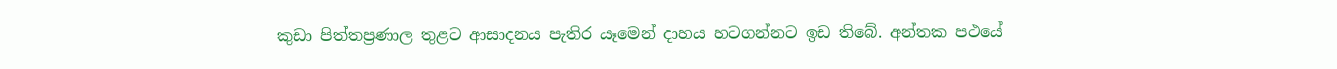කුඩා පිත්තප්‍රණාල තුළට ආසාදනය පැතිර යෑමෙන් දාහය හටගන්නට ඉඩ තිබේ. අන්තක පථයේ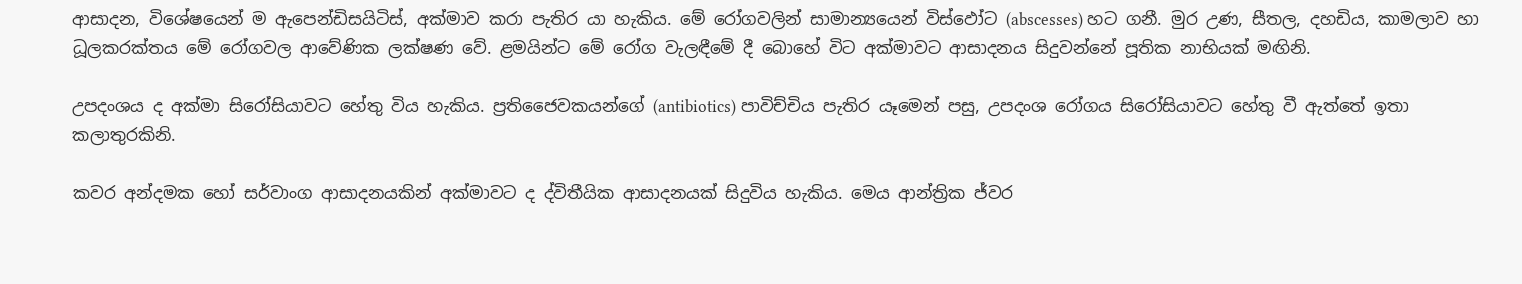ආසාදන, විශේෂයෙන් ම ඇපෙන්ඩිසයිටිස්, අක්මාව කරා පැතිර යා හැකිය. මේ රෝගවලින් සාමාන්‍යයෙන් විස්ඵෝට (abscesses) හට ගනී. මුර උණ, සීතල, දහඩිය, කාමලාව හා ධූලකරක්තය මේ රෝගවල ආවේණික ලක්ෂණ වේ. ළමයින්ට මේ රෝග වැලඳීමේ දී බොහේ විට අක්මාවට ආසාදනය සිදුවන්නේ පූතික නාභියක් මඟිනි.

උපදංශය ද අක්මා සිරෝසියාවට හේතු විය හැකිය. ප්‍රතිජෛවකයන්ගේ (antibiotics) පාවිච්චිය පැතිර යෑමෙන් පසු, උපදංශ රෝගය සිරෝසියාවට හේතු වී ඇත්තේ ඉතා කලාතුරකිනි.

කවර අන්දමක හෝ සර්වාංග ආසාදනයකින් අක්මාවට ද ද්විතීයික ආසාදනයක් සිදුවිය හැකිය. මෙය ආන්ත්‍රික ජ්වර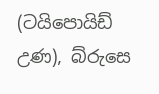(ටයිපොයිඩ් උණ), බ්රුසෙ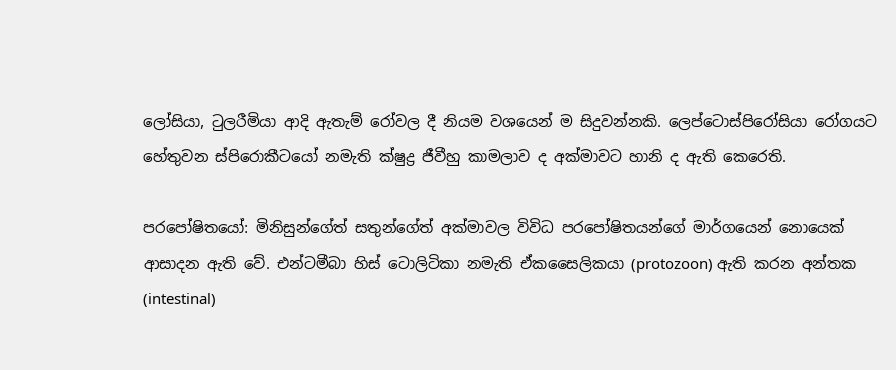ලෝසියා, ටුලරීමියා ආදි ඇතැම් රෝවල දී නියම වශයෙන් ම සිදුවන්නකි. ලෙප්ටොස්පිරෝසියා රෝගයට හේතුවන ස්පිරොකීටයෝ නමැති ක්ෂුද්‍ර ජීවීහු කාමලාව ද අක්මාවට හානි ද ඇති කෙරෙති.

පරපෝෂිතයෝ: මිනිසුන්ගේත් සතුන්ගේත් අක්මාවල විවිධ පරපෝෂිතයන්ගේ මාර්ගයෙන් නොයෙක් ආසාදන ඇති වේ. එන්ටමීබා හිස් ටොලිටිකා නමැති ඒකසෛලිකයා (protozoon) ඇති කරන අන්තක (intestinal)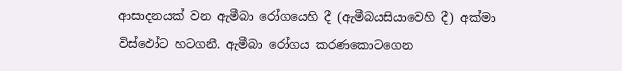ආසාදනයක් වන ඇමීබා රෝගයෙහි දී (ඇමීබයසියාවෙහි දී) අක්මා විස්ඵෝට හටගනී. ඇමීබා රෝගය කරණකොටගෙන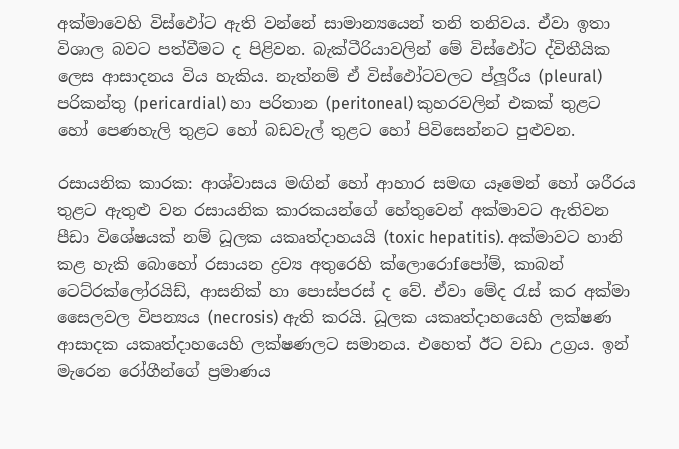අක්මාවෙහි විස්ඵෝට ඇති වන්නේ සාමාන්‍යයෙන් තනි තනිවය. ඒවා ඉතා විශාල බවට පත්වීමට ද පිළිවන. බැක්ටීරියාවලින් මේ විස්ඵෝට ද්විතීයික ලෙස ආසාදනය විය හැකිය. නැත්නම් ඒ විස්ඵෝටවලට ප්ලූරීය (pleural) පරිකන්තු (pericardial) හා පරිතාන (peritoneal) කුහරවලින් එකක් තුළට හෝ පෙණහැලි තුළට හෝ බඩවැල් තුළට හෝ පිවිසෙන්නට පුළුවන.

රසායනික කාරක: ආශ්වාසය මඟින් හෝ ආහාර සමඟ යෑමෙන් හෝ ශරීරය තුළට ඇතුළු වන රසායනික කාරකයන්ගේ හේතුවෙන් අක්මාවට ඇතිවන පීඩා විශේෂයක් නම් ධූලක යකෘත්දාහයයි (toxic hepatitis). අක්මාවට හානි කළ හැකි බොහෝ රසායන ද්‍රව්‍ය අතුරෙහි ක්ලොරොfපෝම්, කාබන් ටෙට්රක්ලෝරයිඩ්, ආසනික් හා පොස්පරස් ද වේ. ඒවා මේද රැස් කර අක්මා සෛලවල විපන්‍යය (necrosis) ඇති කරයි. ධූලක යකෘත්දාහයෙහි ලක්ෂණ ආසාදක යකෘත්දාහයෙහි ලක්ෂණලට සමානය. එහෙත් ඊට වඩා උග්‍රය. ඉන් මැරෙන රෝගීන්ගේ ප්‍රමාණය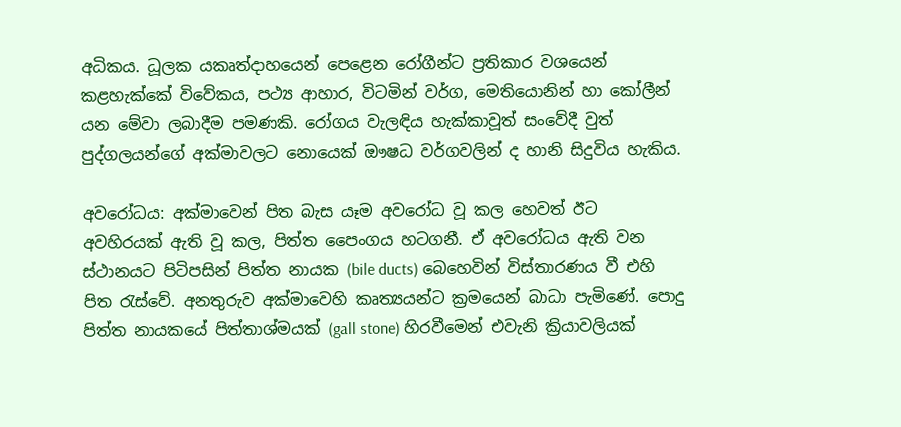අධිකය. ධූලක යකෘත්දාහයෙන් පෙළෙන රෝගීන්ට ප්‍රතිකාර වශයෙන් කළහැක්කේ විවේකය, පථ්‍ය ආහාර, විටමින් වර්ග, මෙතියොනින් හා කෝලීන් යන මේවා ලබාදීම පමණකි. රෝගය වැලඳිය හැක්කාවූත් සංවේදී වුත් පුද්ගලයන්ගේ අක්මාවලට නොයෙක් ඖෂධ වර්ගවලින් ද හානි සිදුවිය හැකිය.

අවරෝධය: අක්මාවෙන් පිත බැස යෑම අවරෝධ වූ කල හෙවත් ඊට අවහිරයක් ඇති වූ කල, පිත්ත පෛංගය හටගනී. ඒ අවරෝධය ඇති වන ස්ථානයට පිටිපසින් පිත්ත නායක (bile ducts) බෙහෙවින් විස්තාරණය වී එහි පිත රැස්වේ. අනතුරුව අක්මාවෙහි කෘත්‍යයන්ට ක්‍රමයෙන් බාධා පැමිණේ. පොදු පිත්ත නායකයේ පිත්තාශ්මයක් (gall stone) හිරවීමෙන් එවැනි ක්‍රියාවලියක්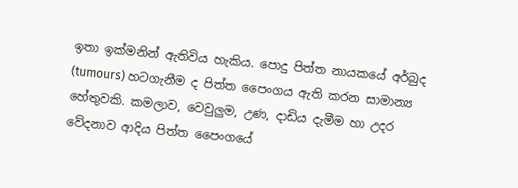ඉතා ඉක්මනින් ඇතිවිය හැකිය. පොදු පිත්ත නායකයේ අර්බුද (tumours) හටගැනීම ද පිත්ත පෛංගය ඇති කරන සාමාන්‍ය හේතුවකි. කමලාව, වෙවුලුම, උණ, දාඩිය දැමීම හා උදර වේදනාව ආදිය පිත්ත පෛංගයේ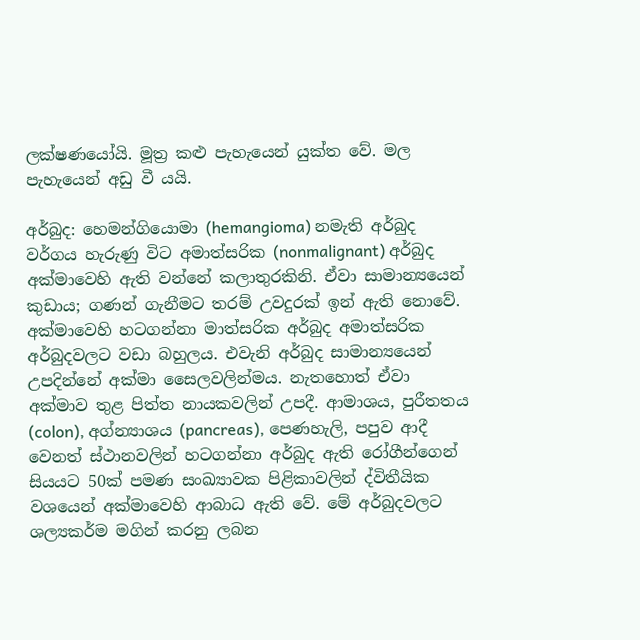ලක්ෂණයෝයි. මූත්‍ර කළු පැහැයෙන් යුක්ත වේ. මල පැහැයෙන් අඩු වී යයි.

අර්බුද: හෙමන්ගියොමා (hemangioma) නමැති අර්බුද වර්ගය හැරුණු විට අමාත්සරික (nonmalignant) අර්බුද අක්මාවෙහි ඇති වන්නේ කලාතුරකිනි. ඒවා සාමාන්‍යයෙන් කුඩාය; ගණන් ගැනීමට තරම් උවදුරක් ඉන් ඇති නොවේ. අක්මාවෙහි හටගන්නා මාත්සරික අර්බුද අමාත්සරික අර්බුදවලට වඩා බහුලය. එවැනි අර්බුද සාමාන්‍යයෙන් උපදින්නේ අක්මා සෛලවලින්මය. නැතහොත් ඒවා අක්මාව තුළ පිත්ත නායකවලින් උපදී. ආමාශය, පුරීතතය (colon), අග්න්‍යාශය (pancreas), පෙණහැලි, පපුව ආදී වෙනත් ස්ථානවලින් හටගන්නා අර්බුද ඇති රෝගීන්ගෙන් සියයට 50ක් පමණ සංඛ්‍යාවක පිළිකාවලින් ද්විතීයික වශයෙන් අක්මාවෙහි ආබාධ ඇති වේ. මේ අර්බුදවලට ශල්‍යකර්ම මගින් කරනු ලබන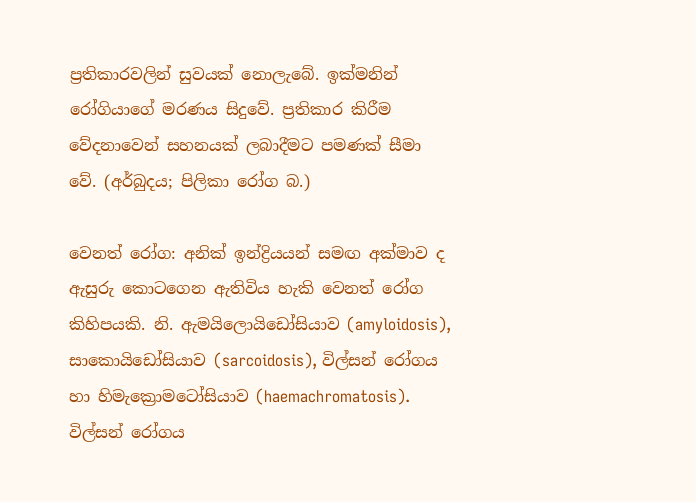ප්‍රතිකාරවලින් සුවයක් නොලැබේ. ඉක්මනින් රෝගියාගේ මරණය සිදුවේ. ප්‍රතිකාර කිරීම වේදනාවෙන් සහනයක් ලබාදීමට පමණක් ‍සීමා වේ. (අර්බුදය; පිලිකා රෝග බ.)

වෙනත් රෝග: අනික් ‍ඉන්ද්‍රියයන් සමඟ අක්මාව ද ඇසුරු කොටගෙන ඇතිවිය හැකි වෙනත් රෝග කිහිපයකි. නි. ඇමයිලොයිඩෝසියාව (amyloidosis), සාකොයිඩෝසියාව (sarcoidosis), විල්සන් රෝගය හා හිමැක්‍රොමටෝසියාව (haemachromatosis). විල්සන් රෝගය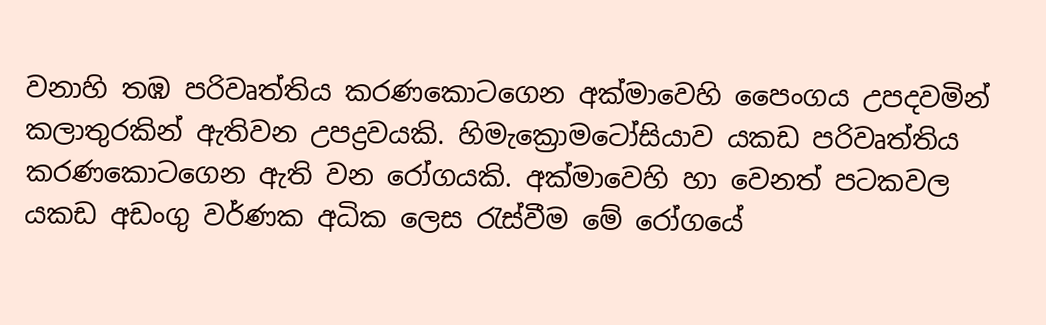වනාහි තඹ පරිවෘත්තිය කරණකොටගෙන අක්මාවෙහි පෛංගය උපදවමින් කලාතුරකින් ඇතිවන උපද්‍රවයකි. හිමැක්‍රොමටෝසියාව යකඩ පරිවෘත්තිය කරණකොටගෙන ඇති වන රෝගයකි. අක්මාවෙහි හා වෙනත් පටකවල යකඩ අඩංගු වර්ණක අධික ලෙස රැස්වීම මේ රෝගයේ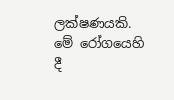ලක්ෂණයකි. මේ රෝගයෙහි දී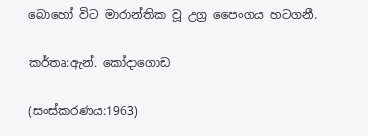බොහෝ විට මාරාන්තික වූ උග්‍ර පෛංගය හටගනී.

කර්තෘ:ඇන්. කෝදාගොඩ

(සංස්කරණය:1963)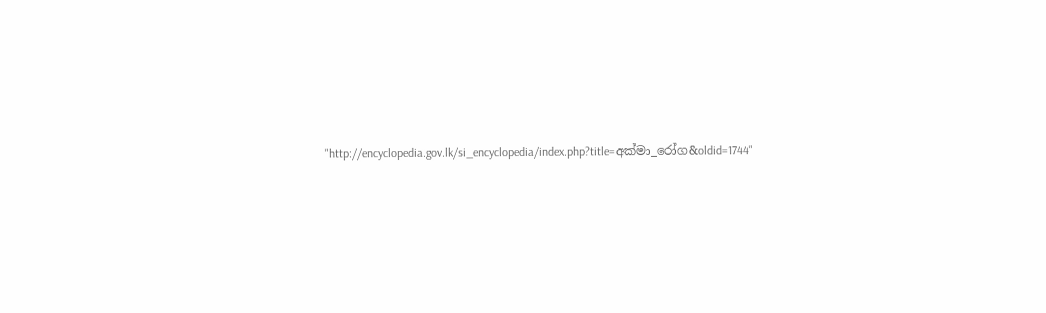"http://encyclopedia.gov.lk/si_encyclopedia/index.php?title=අක්මා_රෝග&oldid=1744"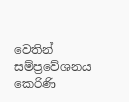වෙතින් සම්ප්‍රවේශනය කෙරිණි